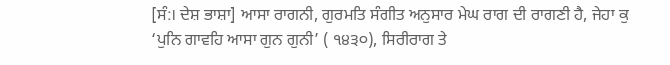[ਸੰ:। ਦੇਸ਼ ਭਾਸ਼ਾ] ਆਸਾ ਰਾਗਨੀ, ਗੁਰਮਤਿ ਸੰਗੀਤ ਅਨੁਸਾਰ ਮੇਘ ਰਾਗ ਦੀ ਰਾਗਣੀ ਹੈ, ਜੇਹਾ ਕੁ ‘ਪੁਨਿ ਗਾਵਹਿ ਆਸਾ ਗੁਨ ਗੁਨੀ’ ( ੧੪੩੦), ਸਿਰੀਰਾਗ ਤੇ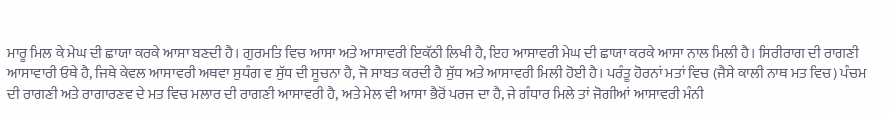ਮਾਰੂ ਮਿਲ ਕੇ ਮੇਘ ਦੀ ਛਾਯਾ ਕਰਕੇ ਆਸਾ ਬਣਦੀ ਹੈ। ਗੁਰਮਤਿ ਵਿਚ ਆਸਾ ਅਤੇ ਆਸਾਵਰੀ ਇਕੱਠੀ ਲਿਖੀ ਹੈ, ਇਹ ਆਸਾਵਰੀ ਮੇਘ ਦੀ ਛਾਯਾ ਕਰਕੇ ਆਸਾ ਨਾਲ ਮਿਲੀ ਹੈ। ਸਿਰੀਰਾਗ ਦੀ ਰਾਗਣੀ ਆਸਾਵਾਰੀ ਓਥੇ ਹੈ, ਜਿਥੇ ਕੇਵਲ ਆਸਾਵਰੀ ਅਥਵਾ ਸੁਧੰਗ ਵ ਸੁੱਧ ਦੀ ਸੂਚਨਾ ਹੈ, ਜੋ ਸਾਬਤ ਕਰਦੀ ਹੈ ਸੁੱਧ ਅਤੇ ਆਸਾਵਰੀ ਮਿਲੀ ਹੋਈ ਹੈ। ਪਰੰਤੂ ਹੋਰਨਾਂ ਮਤਾਂ ਵਿਚ (ਜੈਸੇ ਕਾਲੀ ਨਾਥ ਮਤ ਵਿਚ) ਪੰਚਮ ਦੀ ਰਾਗਣੀ ਅਤੇ ਰਾਗਾਰਣਵ ਦੇ ਮਤ ਵਿਚ ਮਲਾਰ ਦੀ ਰਾਗਣੀ ਆਸਾਵਰੀ ਹੈ, ਅਤੇ ਮੇਲ ਵੀ ਆਸਾ ਭੈਰੋਂ ਪਰਜ ਦਾ ਹੈ, ਜੇ ਗੰਧਾਰ ਮਿਲੇ ਤਾਂ ਜੋਗੀਆਂ ਆਸਾਵਰੀ ਮੰਨੀ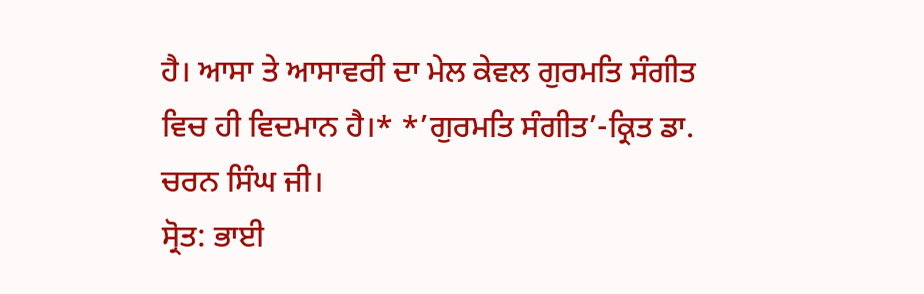ਹੈ। ਆਸਾ ਤੇ ਆਸਾਵਰੀ ਦਾ ਮੇਲ ਕੇਵਲ ਗੁਰਮਤਿ ਸੰਗੀਤ ਵਿਚ ਹੀ ਵਿਦਮਾਨ ਹੈ।* *’ਗੁਰਮਤਿ ਸੰਗੀਤ’-ਕ੍ਰਿਤ ਡਾ. ਚਰਨ ਸਿੰਘ ਜੀ।
ਸ੍ਰੋਤ: ਭਾਈ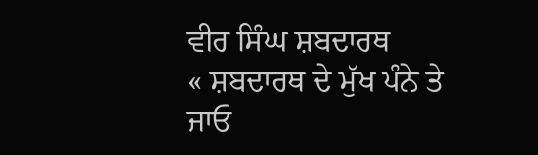ਵੀਰ ਸਿੰਘ ਸ਼ਬਦਾਰਥ
« ਸ਼ਬਦਾਰਥ ਦੇ ਮੁੱਖ ਪੰਨੇ ਤੇ ਜਾਓ